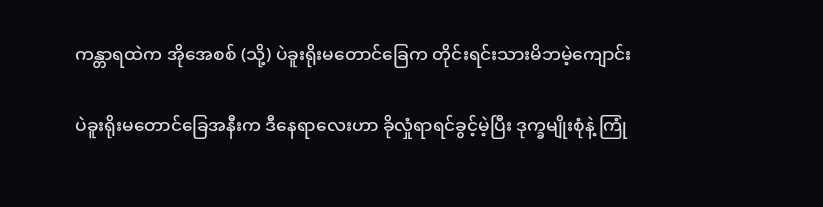ကန္တာရထဲက အိုအေစစ် (သို့) ပဲခူးရိုးမတောင်ခြေက တိုင်းရင်းသားမိဘမဲ့ကျောင်း

ပဲခူးရိုးမတောင်ခြေအနီးက ဒီနေရာလေးဟာ ခိုလှုံရာရင်ခွင့်မဲ့ပြီး ဒုက္ခမျိုးစုံနဲ့ ကြုံ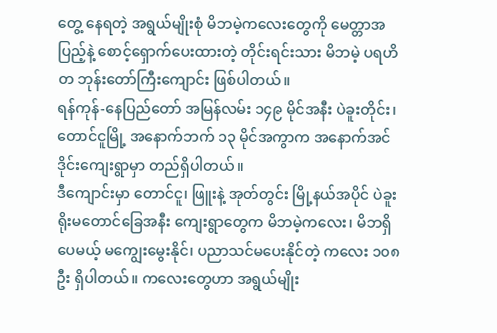တွေ့ နေရတဲ့ အရွယ်မျိုးစုံ မိဘမဲ့ကလေးတွေကို မေတ္တာအပြည့်နဲ့ စောင့်ရှောက်ပေးထားတဲ့ တိုင်းရင်းသား မိဘမဲ့ ပရဟိတ ဘုန်းတော်ကြီးကျောင်း ဖြစ်ပါတယ်။
ရန်ကုန်-နေပြည်တော် အမြန်လမ်း ၁၄၉ မိုင်အနီး ပဲခူးတိုင်း၊ တောင်ငူမြို့ အနောက်ဘက် ၁၃ မိုင်အကွာက အနောက်အင်ဒိုင်းကျေးရွာမှာ တည်ရှိပါတယ်။
ဒီကျောင်းမှာ တောင်ငူ၊ ဖြူးနဲ့ အုတ်တွင်း မြို့နယ်အပိုင် ပဲခူးရိုးမတောင်ခြေအနီး ကျေးရွာတွေက မိဘမဲ့ကလေး၊ မိဘရှိပေမယ့် မကျွေးမွေးနိုင်၊ ပညာသင်မပေးနိုင်တဲ့ ကလေး ၁၀၈ ဦး ရှိပါတယ်။ ကလေးတွေဟာ အရွယ်မျိုး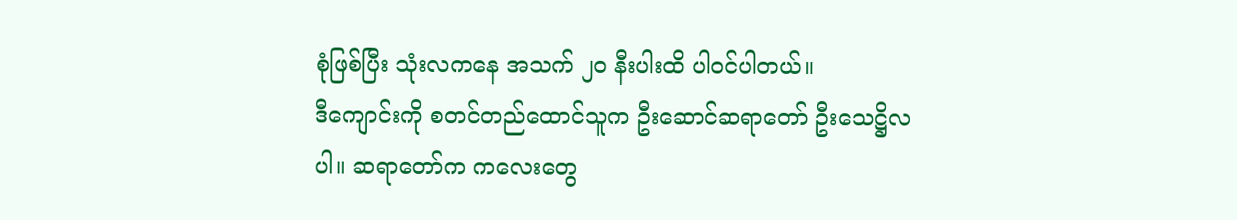စုံဖြစ်ပြီး သုံးလကနေ အသက် ၂၀ နီးပါးထိ ပါဝင်ပါတယ်။
ဒီကျောင်းကို စတင်တည်ထောင်သူက ဦးဆောင်ဆရာတော် ဦးသေဋ္ဌိလပါ။ ဆရာတော်က ကလေးတွေ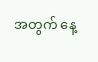အတွက် နေ့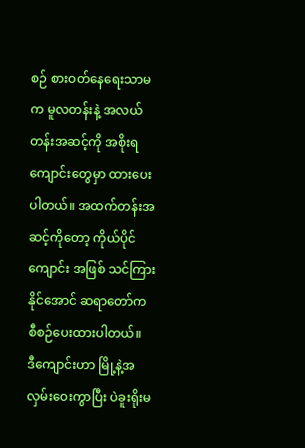စဉ် စားဝတ်နေရေးသာမက မူလတန်းနဲ့ အလယ်တန်းအဆင့်ကို အစိုးရကျောင်းတွေမှာ ထားပေးပါတယ်။ အထက်တန်းအဆင့်ကိုတော့ ကိုယ်ပိုင်ကျောင်း အဖြစ် သင်ကြားနိုင်အောင် ဆရာတော်က စီစဉ်ပေးထားပါတယ်။
ဒီကျောင်းဟာ မြို့နဲ့အလှမ်းဝေးကွာပြီး ပဲခူးရိုးမ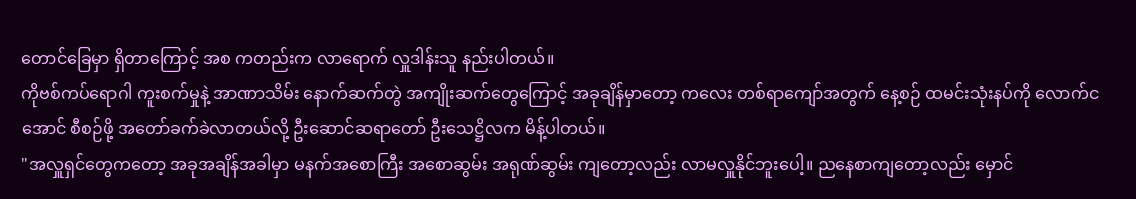တောင်ခြေမှာ ရှိတာကြောင့် အစ ကတည်းက လာရောက် လှူဒါန်းသူ နည်းပါတယ်။
ကိုဗစ်ကပ်ရောဂါ ကူးစက်မှုနဲ့ အာဏာသိမ်း နောက်ဆက်တွဲ အကျိုးဆက်တွေကြောင့် အခုချိန်မှာတော့ ကလေး တစ်ရာကျော်အတွက် နေ့စဉ် ထမင်းသုံးနပ်ကို လောက်ငအောင် စီစဉ်ဖို့ အတော်ခက်ခဲလာတယ်လို့ ဦးဆောင်ဆရာတော် ဦးသေဋ္ဌိလက မိန့်ပါတယ်။
"အလှူရှင်တွေကတော့ အခုအချိန်အခါမှာ မနက်အစောကြီး အစောဆွမ်း အရုဏ်ဆွမ်း ကျတော့လည်း လာမလှူနိုင်ဘူးပေါ့။ ညနေစာကျတော့လည်း မှောင်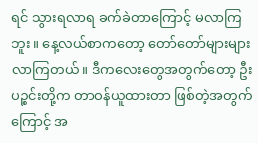ရင် သွားရလာရ ခက်ခဲတာကြောင့် မလာကြဘူး။ နေ့လယ်စာကတော့ တော်တော်များများ လာကြတယ်။ ဒီကလေးတွေအတွက်တော့ ဦးပဉ္စင်းတို့က တာဝန်ယူထားတာ ဖြစ်တဲ့အတွက်ကြောင့် အ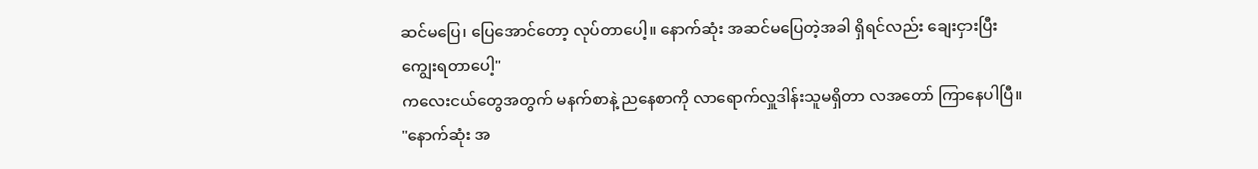ဆင်မပြေ၊ ပြေအောင်တော့ လုပ်တာပေါ့။ နောက်ဆုံး အဆင်မပြေတဲ့အခါ ရှိရင်လည်း ချေးငှားပြီး ကျွေးရတာပေါ့"
ကလေးငယ်တွေအတွက် မနက်စာနဲ့ ညနေစာကို လာရောက်လှူဒါန်းသူမရှိတာ လအတော် ကြာနေပါပြီ။
"နောက်ဆုံး အ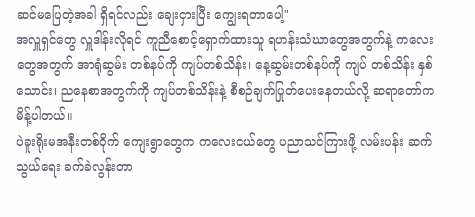ဆင်မပြေတဲ့အခါ ရှိရင်လည်း ချေးငှားပြီး ကျွေးရတာပေါ့"
အလှူရှင်တွေ လှူဒါန်းလိုရင် ကူညီစောင့်ရှောက်ထားသူ ရဟန်းသံဃာတွေအတွက်နဲ့ ကလေးတွေအတွက် အာရုံဆွမ်း တစ်နပ်ကို ကျပ်တစ်သိန်း၊ နေ့ဆွမ်းတစ်နပ်ကို ကျပ် တစ်သိန်း နှစ်သောင်း၊ ညနေစာအတွက်ကို ကျပ်တစ်သိန်းနဲ့ စီစဉ်ချက်ပြုတ်ပေးနေတယ်လို့ ဆရာတော်က မိန့်ပါတယ်။
ပဲခူးရိုးမအနီးတစ်ဝိုက် ကျေးရွာတွေက ကလေးငယ်တွေ ပညာသင်ကြားဖို့ လမ်းပန်း ဆက်သွယ်ရေး ခက်ခဲလွန်းတာ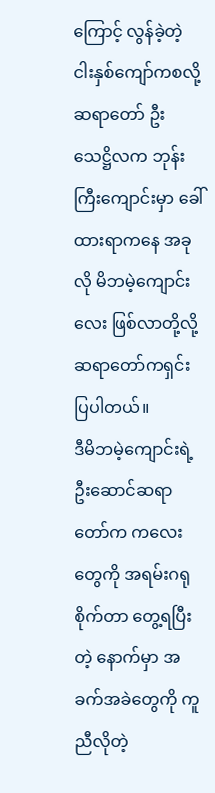ကြောင့် လွန်ခဲ့တဲ့ ငါးနှစ်ကျော်ကစလို့ ဆရာတော် ဦးသေဋ္ဌိလက ဘုန်းကြီးကျောင်းမှာ ခေါ်ထားရာကနေ အခုလို မိဘမဲ့ကျောင်းလေး ဖြစ်လာတို့လို့ ဆရာတော်ကရှင်းပြပါတယ်။
ဒီမိဘမဲ့ကျောင်းရဲ့ ဦးဆောင်ဆရာတော်က ကလေးတွေကို အရမ်းဂရုစိုက်တာ တွေ့ရပြီးတဲ့ နောက်မှာ အခက်အခဲတွေကို ကူညီလိုတဲ့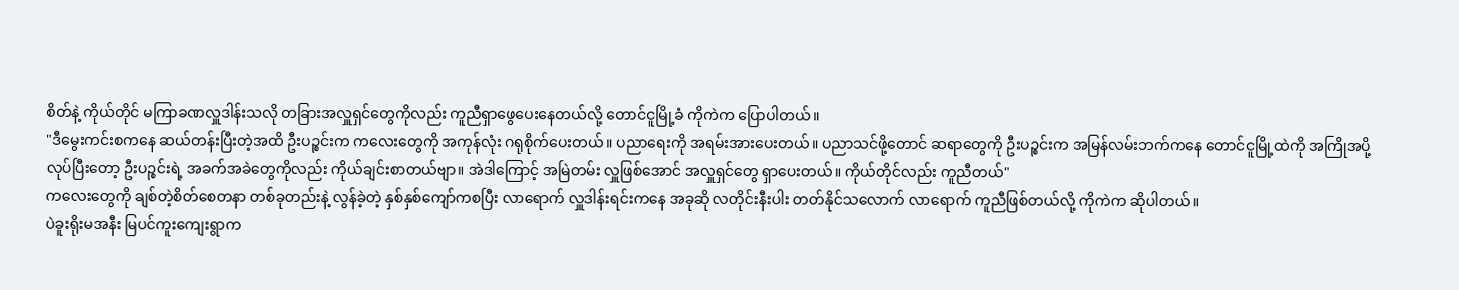စိတ်နဲ့ ကိုယ်တိုင် မကြာခဏလှူဒါန်းသလို တခြားအလှူရှင်တွေကိုလည်း ကူညီရှာဖွေပေးနေတယ်လို့ တောင်ငူမြို့ခံ ကိုကဲက ပြောပါတယ်။
"ဒီမွေးကင်းစကနေ ဆယ်တန်းပြီးတဲ့အထိ ဦးပဉ္စင်းက ကလေးတွေကို အကုန်လုံး ဂရုစိုက်ပေးတယ်။ ပညာရေးကို အရမ်းအားပေးတယ်။ ပညာသင်ဖို့တောင် ဆရာတွေကို ဦးပဉ္စင်းက အမြန်လမ်းဘက်ကနေ တောင်ငူမြို့ထဲကို အကြိုအပို့ လုပ်ပြီးတော့ ဦးပဉ္စင်းရဲ့ အခက်အခဲတွေကိုလည်း ကိုယ်ချင်းစာတယ်ဗျာ။ အဲဒါကြောင့် အမြဲတမ်း လှူဖြစ်အောင် အလှူရှင်တွေ ရှာပေးတယ်။ ကိုယ်တိုင်လည်း ကူညီတယ်"
ကလေးတွေကို ချစ်တဲ့စိတ်စေတနာ တစ်ခုတည်းနဲ့ လွန်ခဲ့တဲ့ နှစ်နှစ်ကျော်ကစပြီး လာရောက် လှူဒါန်းရင်းကနေ အခုဆို လတိုင်းနီးပါး တတ်နိုင်သလောက် လာရောက် ကူညီဖြစ်တယ်လို့ ကိုကဲက ဆိုပါတယ်။
ပဲခူးရိုးမအနီး မြပင်ကူးကျေးရွာက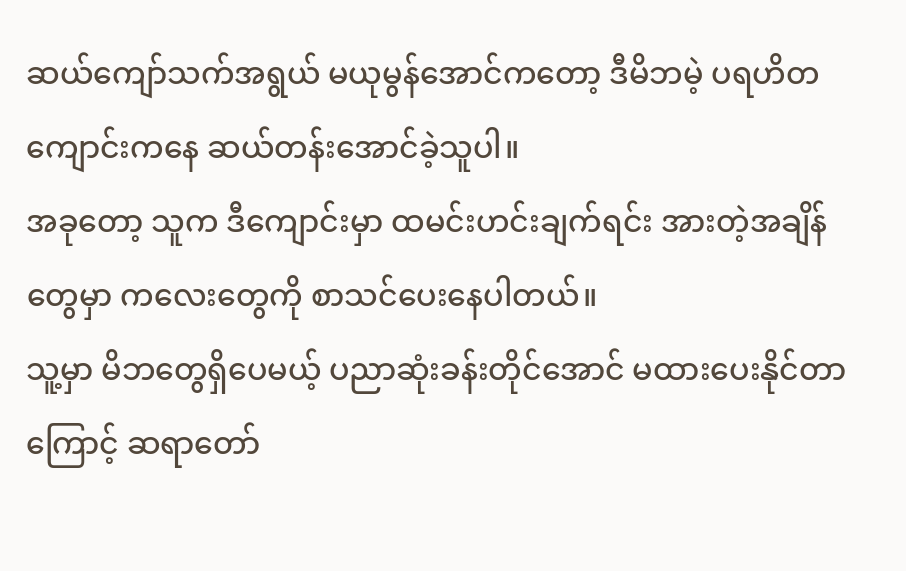ဆယ်ကျော်သက်အရွယ် မယုမွန်အောင်ကတော့ ဒီမိဘမဲ့ ပရဟိတကျောင်းကနေ ဆယ်တန်းအောင်ခဲ့သူပါ။
အခုတော့ သူက ဒီကျောင်းမှာ ထမင်းဟင်းချက်ရင်း အားတဲ့အချိန်တွေမှာ ကလေးတွေကို စာသင်ပေးနေပါတယ်။
သူ့မှာ မိဘတွေရှိပေမယ့် ပညာဆုံးခန်းတိုင်အောင် မထားပေးနိုင်တာကြောင့် ဆရာတော်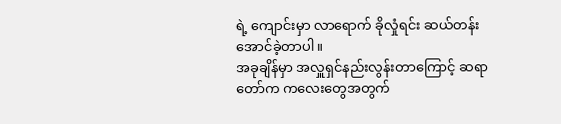ရဲ့ ကျောင်းမှာ လာရောက် ခိုလှုံရင်း ဆယ်တန်းအောင်ခဲ့တာပါ။
အခုချိန်မှာ အလှူရှင်နည်းလွန်းတာကြောင့် ဆရာတော်က ကလေးတွေအတွက်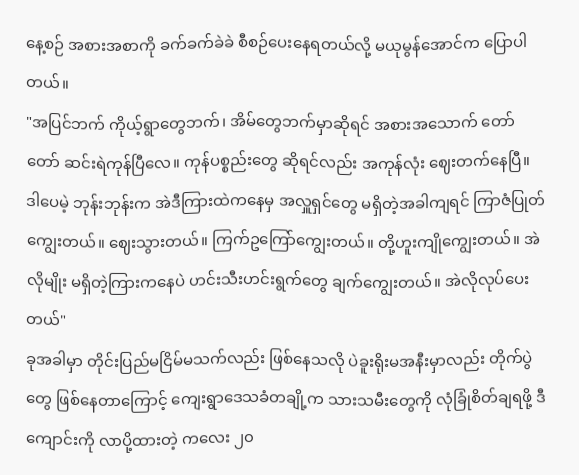နေ့စဉ် အစားအစာကို ခက်ခက်ခဲခဲ စီစဉ်ပေးနေရတယ်လို့ မယုမွန်အောင်က ပြောပါတယ်။
"အပြင်ဘက် ကိုယ့်ရွာတွေဘက်၊ အိမ်တွေဘက်မှာဆိုရင် အစားအသောက် တော်တော် ဆင်းရဲကုန်ပြီလေ။ ကုန်ပစ္စည်းတွေ ဆိုရင်လည်း အကုန်လုံး ဈေးတက်နေပြီ။ ဒါပေမဲ့ ဘုန်းဘုန်းက အဲဒီကြားထဲကနေမှ အလှူရှင်တွေ မရှိတဲ့အခါကျရင် ကြာဇံပြုတ် ကျွေးတယ်။ ဈေးသွားတယ်။ ကြက်ဥကြော်ကျွေးတယ်။ တို့ဟူးကျိုကျွေးတယ်။ အဲလိုမျိုး မရှိတဲ့ကြားကနေပဲ ဟင်းသီးဟင်းရွက်တွေ ချက်ကျွေးတယ်။ အဲလိုလုပ်ပေးတယ်"
ခုအခါမှာ တိုင်းပြည်မငြိမ်မသက်လည်း ဖြစ်နေသလို ပဲခူးရိုးမအနီးမှာလည်း တိုက်ပွဲတွေ ဖြစ်နေတာကြောင့် ကျေးရွာဒေသခံတချို့က သားသမီးတွေကို လုံခြုံစိတ်ချရဖို့ ဒီကျောင်းကို လာပို့ထားတဲ့ ကလေး ၂၀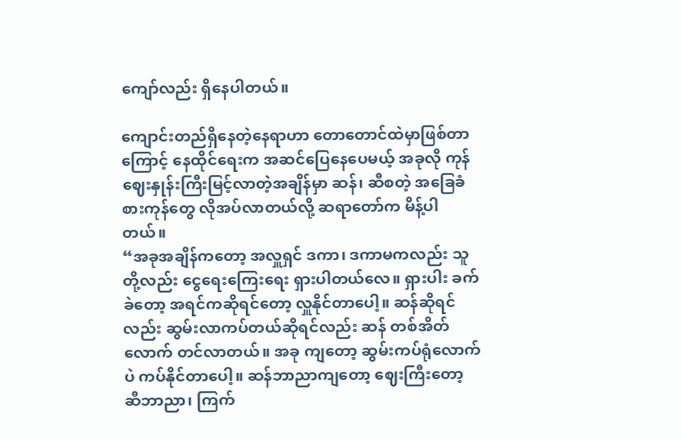ကျော်လည်း ရှိနေပါတယ်။

ကျောင်းတည်ရှိနေတဲ့နေရာဟာ တောတောင်ထဲမှာဖြစ်တာကြောင့် နေထိုင်ရေးက အဆင်ပြေနေပေမယ့် အခုလို ကုန်ဈေးနှုန်းကြီးမြင့်လာတဲ့အချိန်မှာ ဆန်၊ ဆီစတဲ့ အခြေခံ စားကုန်တွေ လိုအပ်လာတယ်လို့ ဆရာတော်က မိန့်ပါတယ်။
“အခုအချိန်ကတော့ အလှူရှင် ဒကာ၊ ဒကာမကလည်း သူတို့လည်း ငွေရေးကြေးရေး ရှားပါတယ်လေ။ ရှားပါး ခက်ခဲတော့ အရင်ကဆိုရင်တော့ လှူနိုင်တာပေါ့။ ဆန်ဆိုရင် လည်း ဆွမ်းလာကပ်တယ်ဆိုရင်လည်း ဆန် တစ်အိတ်လောက် တင်လာတယ်။ အခု ကျတော့ ဆွမ်းကပ်ရုံလောက်ပဲ ကပ်နိုင်တာပေါ့။ ဆန်ဘာညာကျတော့ ဈေးကြီးတော့ ဆီဘာညာ၊ ကြက်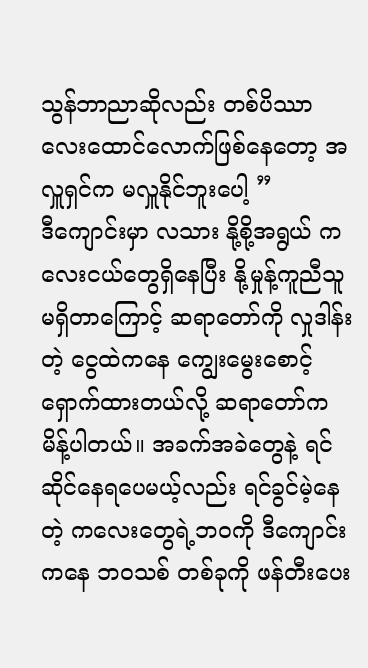သွန်ဘာညာဆိုလည်း တစ်ပိဿာ လေးထောင်လောက်ဖြစ်နေတော့ အလှူရှင်က မလှူနိုင်ဘူးပေါ့ ”
ဒီကျောင်းမှာ လသား နို့စို့အရွယ် ကလေးငယ်တွေရှိနေပြီး နို့မှုန့်ကူညီသူမရှိတာကြောင့် ဆရာတော်ကို လှုဒါန်းတဲ့ ငွေထဲကနေ ကျွေးမွေးစောင့်ရှောက်ထားတယ်လို့ ဆရာတော်က မိန့်ပါတယ်။ အခက်အခဲတွေနဲ့ ရင်ဆိုင်နေရပေမယ့်လည်း ရင်ခွင်မဲ့နေတဲ့ ကလေးတွေရဲ့ဘဝကို ဒီကျောင်းကနေ ဘဝသစ် တစ်ခုကို ဖန်တီးပေး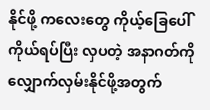နိုင်ဖို့ ကလေးတွေ ကိုယ့်ခြေပေါ်ကိုယ်ရပ်ပြီး လှပတဲ့ အနာဂတ်ကို လျှောက်လှမ်းနိုင်ဖို့အတွက်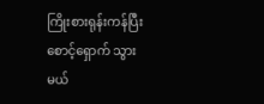ကြိုးစားရုန်းကန်ပြီး စောင့်ရှောက် သွားမယ်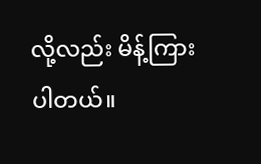လို့လည်း မိန့်ကြားပါတယ်။